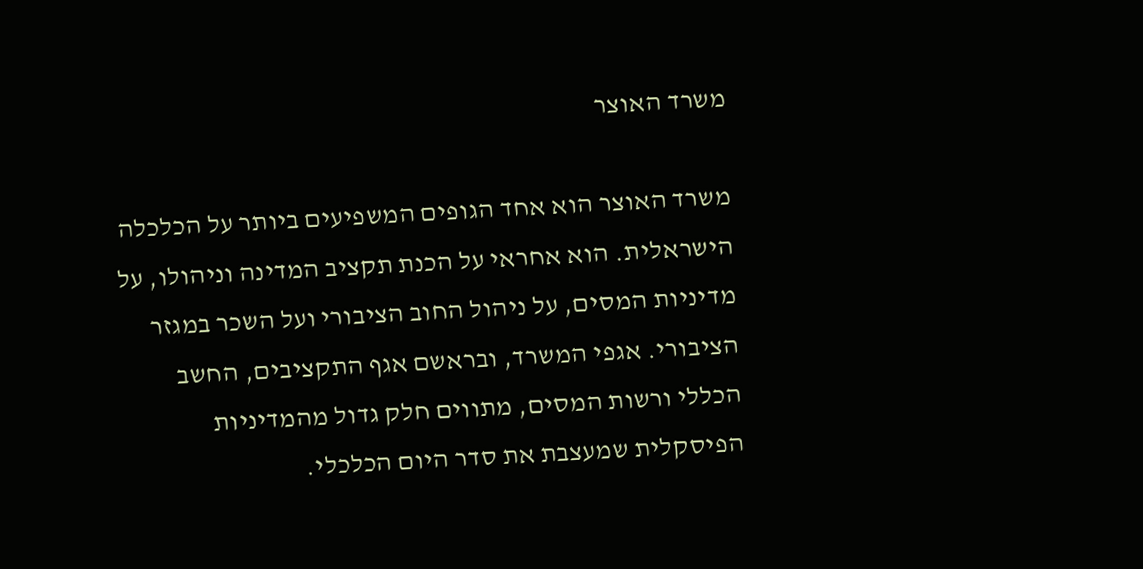משרד האוצר

משרד האוצר הוא אחד הגופים המשפיעים ביותר על הכלכלה הישראלית. הוא אחראי על הכנת תקציב המדינה וניהולו, על מדיניות המסים, על ניהול החוב הציבורי ועל השכר במגזר הציבורי. אגפי המשרד, ובראשם אגף התקציבים, החשב הכללי ורשות המסים, מתווים חלק גדול מהמדיניות הפיסקלית שמעצבת את סדר היום הכלכלי.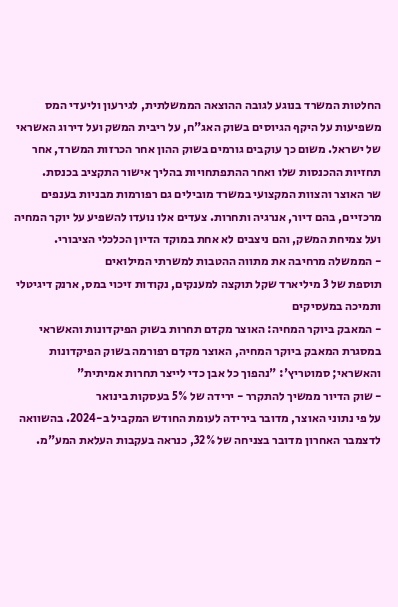החלטות המשרד בנוגע לגובה ההוצאה הממשלתית, לגירעון וליעדי המס משפיעות על היקף הגיוסים בשוק האג"ח, על ריבית המשק ועל דירוג האשראי של ישראל. משום כך עוקבים גורמים בשוק ההון אחר הכרזות המשרד, אחר תחזיות ההכנסות שלו ואחר ההתפתחויות בהליך אישור התקציב בכנסת.
שר האוצר והצוות המקצועי במשרד מובילים גם רפורמות מבניות בענפים מרכזיים, בהם דיור, אנרגיה ותחרות. צעדים אלו נועדו להשפיע על יוקר המחיה ועל צמיחת המשק, והם ניצבים לא אחת במוקד הדיון הכלכלי הציבורי.
- הממשלה מרחיבה את מתווה ההטבות למשרתי המילואים
תוספת של 3 מיליארד שקל תוקצה למענקים, נקודות זיכוי במס, ארנק דיגיטלי ותמיכה במעסיקים
- המאבק ביוקר המחיה: האוצר מקדם תחרות בשוק הפיקדונות והאשראי
במסגרת המאבק ביוקר המחיה, האוצר מקדם רפורמה בשוק הפיקדונות והאשראי; סמוטריץ': "נהפוך כל אבן כדי לייצר תחרות אמיתית"
- שוק הדיור ממשיך להתקרר - ירידה של 5% בעסקות בינואר
על פי נתוני האוצר, מדובר בירידה לעומת החודש המקביל ב-2024. בהשוואה לדצמבר האחרון מדובר בצניחה של 32%, כנראה בעקבות העלאת המע"מ.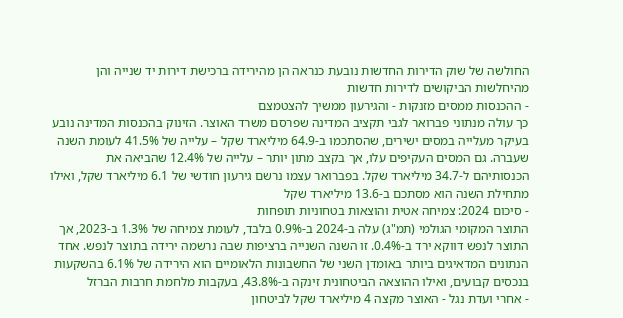החולשה של שוק הדירות החדשות נובעת כנראה הן מהירידה ברכישת דירות יד שנייה והן מהיחלשות הביקושים לדירות חדשות
- ההכנסות ממסים מזנקות - והגירעון ממשיך להצטמצם
כך עולה מנתוני פברואר לגבי תקציב המדינה שפרסם משרד האוצר. הזינוק בהכנסות המדינה נובע בעיקר מעלייה במסים ישירים, שהסתכמו ב-64.9 מיליארד שקל – עלייה של 41.5% לעומת השנה שעברה. גם המסים העקיפים עלו, אך בקצב מתון יותר – עלייה של 12.4% שהביאה את הכנסותיהם ל-34.7 מיליארד שקל. בפברואר עצמו נרשם גירעון חודשי של 6.1 מיליארד שקל, ואילו מתחילת השנה הוא מסתכם ב-13.6 מיליארד שקל
- סיכום 2024: צמיחה אטית והוצאות בטחוניות תופחות
התוצר המקומי הגולמי (תמ"ג) עלה ב-2024 ב-0.9% בלבד, לעומת צמיחה של 1.3% ב-2023, אך התוצר לנפש דווקא ירד ב-0.4%. זו השנה השנייה ברציפות שבה נרשמה ירידה בתוצר לנפש. אחד הנתונים המדאיגים ביותר באומדן השני של החשבונות הלאומיים הוא הירידה של 6.1% בהשקעות בנכסים קבועים, ואילו ההוצאה הביטחונית זינקה ב-43.8%, בעקבות מלחמת חרבות הברזל
- אחרי ועדת נגל - האוצר מקצה 4 מיליארד שקל לביטחון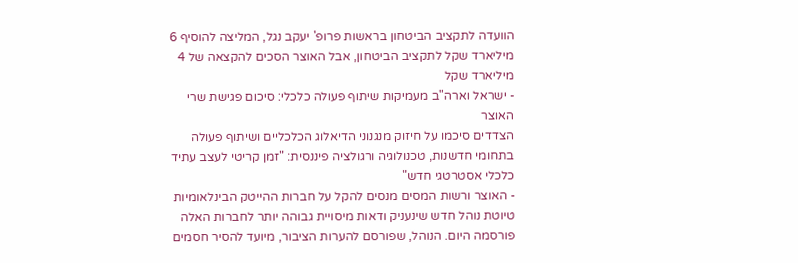הוועדה לתקציב הביטחון בראשות פרופ' יעקב נגל, המליצה להוסיף 6 מיליארד שקל לתקציב הביטחון, אבל האוצר הסכים להקצאה של 4 מיליארד שקל
- ישראל וארה"ב מעמיקות שיתוף פעולה כלכלי: סיכום פגישת שרי האוצר
הצדדים סיכמו על חיזוק מנגנוני הדיאלוג הכלכליים ושיתוף פעולה בתחומי חדשנות, טכנולוגיה ורגולציה פיננסית: "זמן קריטי לעצב עתיד כלכלי אסטרטגי חדש"
- האוצר ורשות המסים מנסים להקל על חברות ההייטק הבינלאומיות
טיוטת נוהל חדש שינעניק ודאות מיסויית גבוהה יותר לחברות האלה פורסמה היום. הנוהל, שפורסם להערות הציבור, מיועד להסיר חסמים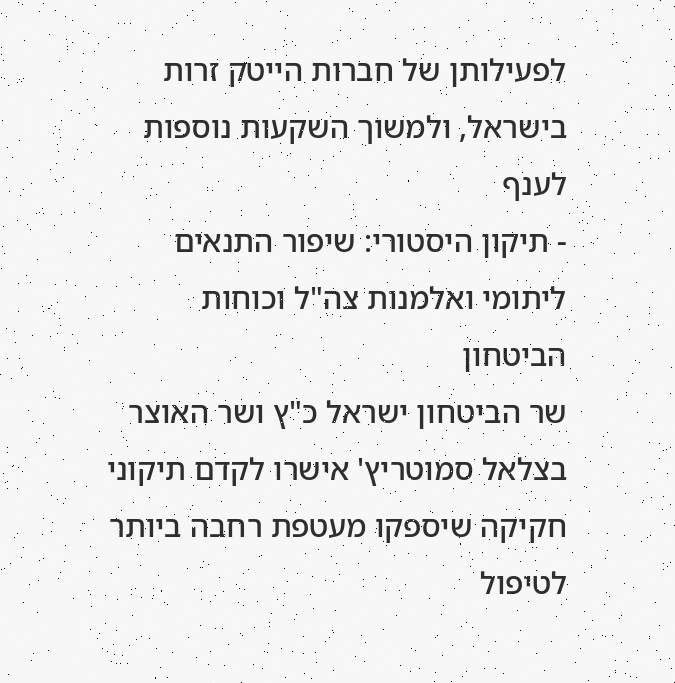לפעילותן של חברות הייטק זרות בישראל, ולמשוך השקעות נוספות לענף
- תיקון היסטורי: שיפור התנאים ליתומי ואלמנות צה"ל וכוחות הביטחון
שר הביטחון ישראל כ"ץ ושר האוצר בצלאל סמוטריץ' אישרו לקדם תיקוני חקיקה שיספקו מעטפת רחבה ביותר לטיפול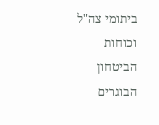ביתומי צה"ל וכוחות הביטחון הבוגרים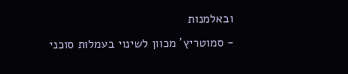ובאלמנות
- סמוטריץ' מכוון לשינוי בעמלות סוכני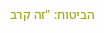הביטוח: "זה קרב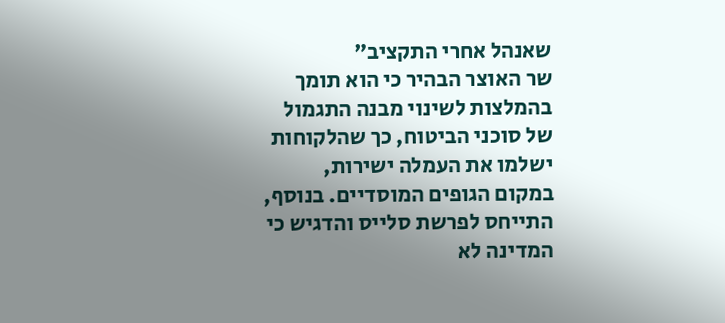שאנהל אחרי התקציב"
שר האוצר הבהיר כי הוא תומך בהמלצות לשינוי מבנה התגמול של סוכני הביטוח, כך שהלקוחות ישלמו את העמלה ישירות, במקום הגופים המוסדיים. בנוסף, התייחס לפרשת סלייס והדגיש כי המדינה לא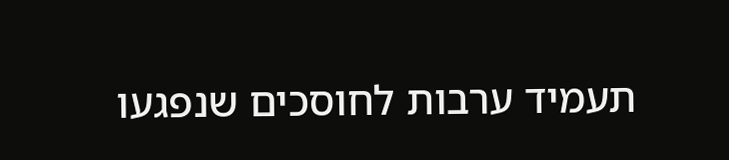תעמיד ערבות לחוסכים שנפגעו